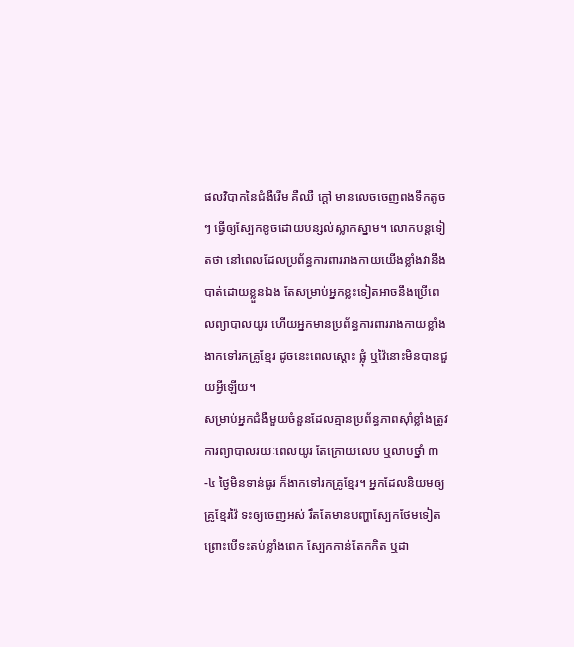ផលវិបាកនៃជំងឺរើម គឺឈឺ ក្តៅ មានលេចចេញពងទឹកតូចៗ ធ្វើឲ្យស្បែកខូចដោយបន្សល់ស្លាកស្នាម។ លោកបន្តទៀតថា នៅពេលដែលប្រព័ន្ធការពាររាងកាយយើងខ្លាំងវានឹងបាត់ដោយខ្លួនឯង តែសម្រាប់អ្នកខ្លះទៀតអាចនឹងប្រើពេលព្យាបាលយូរ ហើយអ្នកមានប្រព័ន្ធការពាររាងកាយខ្លាំងងាកទៅរកគ្រូខ្មែរ ដូចនេះពេលស្ដោះ ផ្លុំ ឬវ៉ៃនោះមិនបានជួយអ្វីឡើយ។
សម្រាប់អ្នកជំងឺមួយចំនួនដែលគ្មានប្រព័ន្ធភាពស៊ាំខ្លាំងត្រូវការព្យាបាលរយៈពេលយូរ តែក្រោយលេប ឬលាបថ្នាំ ៣-៤ ថ្ងៃមិនទាន់ធូរ ក៏ងាកទៅរកគ្រូខ្មែរ។ អ្នកដែលនិយមឲ្យគ្រូខ្មែរវ៉ៃ ទះឲ្យចេញអស់ រឹតតែមានបញ្ហាស្បែកថែមទៀត ព្រោះបើទះតប់ខ្លាំងពេក ស្បែកកាន់តែកកិត ឬដា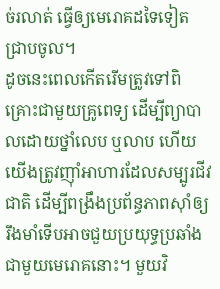ច់រលាត់ ធ្វើឲ្យមេរោគដទៃទៀតជ្រាបចូល។
ដូចនេះពេលកើតរើមត្រូវទៅពិគ្រោះជាមួយគ្រូពេទ្យ ដើម្បីព្យាបាលដោយថ្នាំលេប ឬលាប ហើយយើងត្រូវញ៉ាំអាហារដែលសម្បូរជីវជាតិ ដើម្បីពង្រឹងប្រព័ន្ធភាពស៊ាំឲ្យរឹងមាំទើបអាចជួយប្រយុទ្ធប្រឆាំងជាមួយមេរោគនោះ។ មួយវិ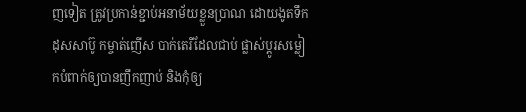ញទៀត ត្រូវប្រកាន់ខ្ជាប់អនាម័យខ្លួនប្រាណ ដោយងូតទឹកដុសសាប៊ូ កម្ចាត់ញើស បាក់តេរីដែលជាប់ ផ្លាស់ប្ដូរសម្លៀកបំពាក់ឲ្យបានញឹកញាប់ និងកុំឲ្យ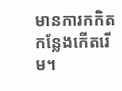មានការកកិតកន្លែងកើតរើម។